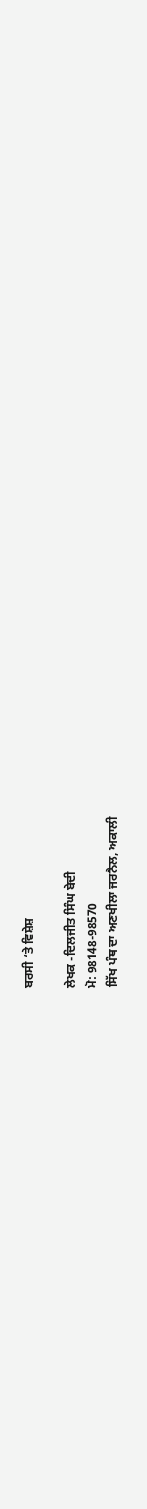ਬਰਸੀ ‘ਤੇ ਵਿਸ਼ੇਸ਼

ਲੇਖਕ -ਦਿਲਜੀਤ ਸਿੰਘ ਬੇਦੀ
ਮੋ: 98148-98570
ਸਿੱਖ ਪੰਥ ਦਾ ਅਣਖੀਲਾ ਜਰਨੈਲ, ਅਕਾਲੀ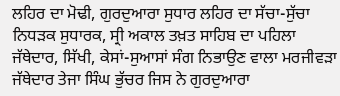ਲਹਿਰ ਦਾ ਮੋਢੀ, ਗੁਰਦੁਆਰਾ ਸੁਧਾਰ ਲਹਿਰ ਦਾ ਸੱਚਾ-ਸੁੱਚਾ ਨਿਧੜਕ ਸੁਧਾਰਕ, ਸ੍ਰੀ ਅਕਾਲ ਤਖ਼ਤ ਸਾਹਿਬ ਦਾ ਪਹਿਲਾ ਜੱਥੇਦਾਰ, ਸਿੱਖੀ, ਕੇਸਾਂ-ਸੁਆਸਾਂ ਸੰਗ ਨਿਭਾਉਣ ਵਾਲਾ ਮਰਜੀਵੜਾ ਜੱਥੇਦਾਰ ਤੇਜਾ ਸਿੰਘ ਭੁੱਚਰ ਜਿਸ ਨੇ ਗੁਰਦੁਆਰਾ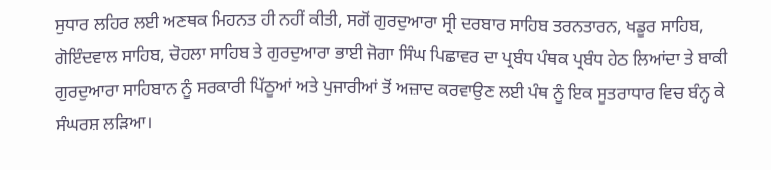ਸੁਧਾਰ ਲਹਿਰ ਲਈ ਅਣਥਕ ਮਿਹਨਤ ਹੀ ਨਹੀਂ ਕੀਤੀ, ਸਗੋਂ ਗੁਰਦੁਆਰਾ ਸ੍ਰੀ ਦਰਬਾਰ ਸਾਹਿਬ ਤਰਨਤਾਰਨ, ਖਡੂਰ ਸਾਹਿਬ, ਗੋਇੰਦਵਾਲ ਸਾਹਿਬ, ਚੋਹਲਾ ਸਾਹਿਬ ਤੇ ਗੁਰਦੁਆਰਾ ਭਾਈ ਜੋਗਾ ਸਿੰਘ ਪਿਛਾਵਰ ਦਾ ਪ੍ਰਬੰਧ ਪੰਥਕ ਪ੍ਰਬੰਧ ਹੇਠ ਲਿਆਂਦਾ ਤੇ ਬਾਕੀ ਗੁਰਦੁਆਰਾ ਸਾਹਿਬਾਨ ਨੂੰ ਸਰਕਾਰੀ ਪਿੱਠੂਆਂ ਅਤੇ ਪੁਜਾਰੀਆਂ ਤੋਂ ਅਜ਼ਾਦ ਕਰਵਾਉਣ ਲਈ ਪੰਥ ਨੂੰ ਇਕ ਸੂਤਰਾਧਾਰ ਵਿਚ ਬੰਨ੍ਹ ਕੇ ਸੰਘਰਸ਼ ਲੜਿਆ।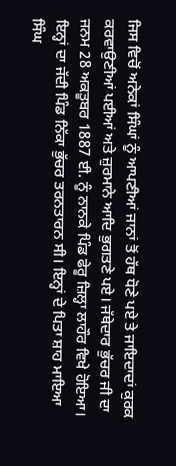ਜਿਸ ਵਿਚੋਂ ਅਨੇਕਾਂ ਸਿੰਘਾਂ ਨੂੰ ਆਪਣੀਆਂ ਜਾਨਾਂ ਤੋਂ ਹੱਥ ਧੋਣੇ ਪਏ ਤੇ ਜਾਇਦਾਦਾਂ ਕੁਰਕ ਕਰਵਾਉਣੀਆਂ ਪਈਆਂ ਅਤੇ ਜ਼ੁਰਮਾਨੇ ਆਦਿ ਭੁਗਤਣੇ ਪਏ। ਜੱਥੇਦਾਰ ਭੁੱਚਰ ਜੀ ਦਾ ਜਨਮ 28 ਅਕਤੂਬਰ 1887 ਈ. ਨੂੰ ਨਾਨਕੇ ਪਿੰਡ ਫੇਰੂ ਜ਼ਿਲ੍ਹਾ ਲਾਹੌਰ ਵਿਖੇ ਹੋਇਆ। ਇਨ੍ਹਾਂ ਦਾ ਜੱਦੀ ਪਿੰਡ ਨਿੱਕਾ ਭੁੱਚਰ ਤਰਨਤਾਰਨ ਸੀ। ਇਨ੍ਹਾਂ ਦੇ ਪਿਤਾ ਸ਼ਾਹ ਮਾਇਆ ਸਿੰਘ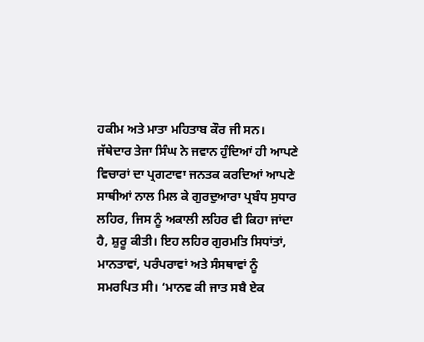ਹਕੀਮ ਅਤੇ ਮਾਤਾ ਮਹਿਤਾਬ ਕੌਰ ਜੀ ਸਨ।
ਜੱਥੇਦਾਰ ਤੇਜਾ ਸਿੰਘ ਨੇ ਜਵਾਨ ਹੁੰਦਿਆਂ ਹੀ ਆਪਣੇ ਵਿਚਾਰਾਂ ਦਾ ਪ੍ਰਗਟਾਵਾ ਜਨਤਕ ਕਰਦਿਆਂ ਆਪਣੇ ਸਾਥੀਆਂ ਨਾਲ ਮਿਲ ਕੇ ਗੁਰਦੁਆਰਾ ਪ੍ਰਬੰਧ ਸੁਧਾਰ ਲਹਿਰ, ਜਿਸ ਨੂੰ ਅਕਾਲੀ ਲਹਿਰ ਵੀ ਕਿਹਾ ਜਾਂਦਾ ਹੈ, ਸ਼ੁਰੂ ਕੀਤੀ। ਇਹ ਲਹਿਰ ਗੁਰਮਤਿ ਸਿਧਾਂਤਾਂ, ਮਾਨਤਾਵਾਂ, ਪਰੰਪਰਾਵਾਂ ਅਤੇ ਸੰਸਥਾਵਾਂ ਨੂੰ ਸਮਰਪਿਤ ਸੀ। ‘ਮਾਨਵ ਕੀ ਜਾਤ ਸਬੈ ਏਕ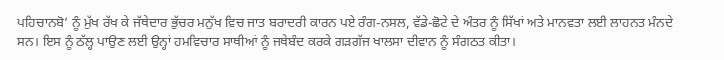ਪਹਿਚਾਨਬੋ’ ਨੂੰ ਮੁੱਖ ਰੱਖ ਕੇ ਜੱਥੇਦਾਰ ਭੁੱਚਰ ਮਨੁੱਖ ਵਿਚ ਜਾਤ ਬਰਾਦਰੀ ਕਾਰਨ ਪਏ ਰੰਗ-ਨਸਲ, ਵੱਡੇ-ਛੋਟੇ ਦੇ ਅੰਤਰ ਨੂੰ ਸਿੱਖਾਂ ਅਤੇ ਮਾਨਵਤਾ ਲਈ ਲਾਹਨਤ ਮੰਨਦੇ ਸਨ। ਇਸ ਨੂੰ ਠੱਲ੍ਹ ਪਾਉਣ ਲਈ ਉਨ੍ਹਾਂ ਹਮਵਿਚਾਰ ਸਾਥੀਆਂ ਨੂੰ ਜਥੇਬੰਦ ਕਰਕੇ ਗੜਗੱਜ ਖਾਲਸਾ ਦੀਵਾਨ ਨੂੰ ਸੰਗਠਤ ਕੀਤਾ।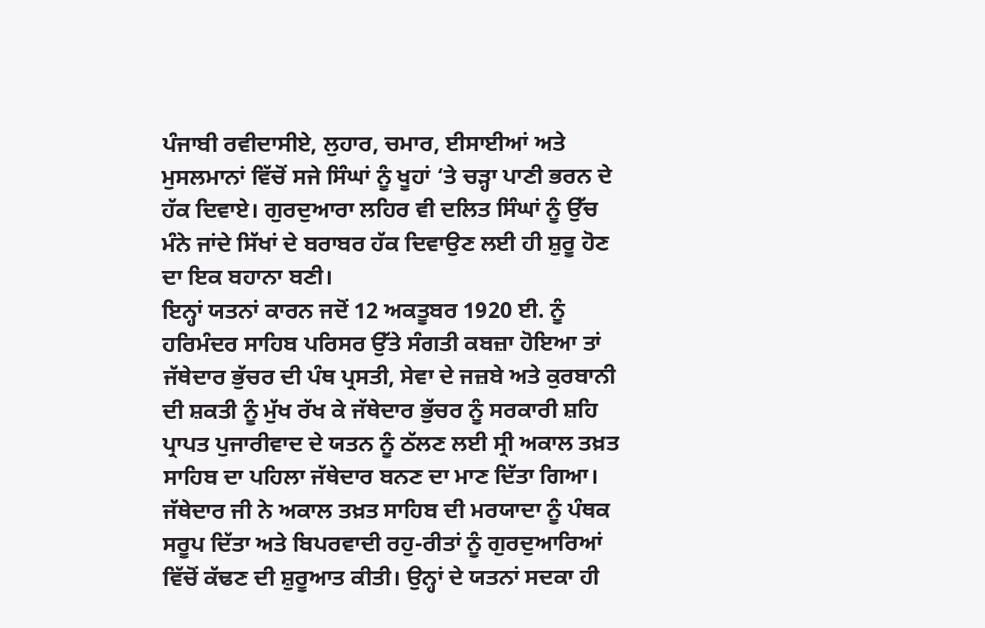ਪੰਜਾਬੀ ਰਵੀਦਾਸੀਏ, ਲੁਹਾਰ, ਚਮਾਰ, ਈਸਾਈਆਂ ਅਤੇ ਮੁਸਲਮਾਨਾਂ ਵਿੱਚੋਂ ਸਜੇ ਸਿੰਘਾਂ ਨੂੰ ਖੂਹਾਂ ‘ਤੇ ਚੜ੍ਹਾ ਪਾਣੀ ਭਰਨ ਦੇ ਹੱਕ ਦਿਵਾਏ। ਗੁਰਦੁਆਰਾ ਲਹਿਰ ਵੀ ਦਲਿਤ ਸਿੰਘਾਂ ਨੂੰ ਉੱਚ ਮੰਨੇ ਜਾਂਦੇ ਸਿੱਖਾਂ ਦੇ ਬਰਾਬਰ ਹੱਕ ਦਿਵਾਉਣ ਲਈ ਹੀ ਸ਼ੁਰੂ ਹੋਣ ਦਾ ਇਕ ਬਹਾਨਾ ਬਣੀ।
ਇਨ੍ਹਾਂ ਯਤਨਾਂ ਕਾਰਨ ਜਦੋਂ 12 ਅਕਤੂਬਰ 1920 ਈ. ਨੂੰ ਹਰਿਮੰਦਰ ਸਾਹਿਬ ਪਰਿਸਰ ਉੱਤੇ ਸੰਗਤੀ ਕਬਜ਼ਾ ਹੋਇਆ ਤਾਂ ਜੱਥੇਦਾਰ ਭੁੱਚਰ ਦੀ ਪੰਥ ਪ੍ਰਸਤੀ, ਸੇਵਾ ਦੇ ਜਜ਼ਬੇ ਅਤੇ ਕੁਰਬਾਨੀ ਦੀ ਸ਼ਕਤੀ ਨੂੰ ਮੁੱਖ ਰੱਖ ਕੇ ਜੱਥੇਦਾਰ ਭੁੱਚਰ ਨੂੰ ਸਰਕਾਰੀ ਸ਼ਹਿ ਪ੍ਰਾਪਤ ਪੁਜਾਰੀਵਾਦ ਦੇ ਯਤਨ ਨੂੰ ਠੱਲਣ ਲਈ ਸ੍ਰੀ ਅਕਾਲ ਤਖ਼ਤ ਸਾਹਿਬ ਦਾ ਪਹਿਲਾ ਜੱਥੇਦਾਰ ਬਨਣ ਦਾ ਮਾਣ ਦਿੱਤਾ ਗਿਆ। ਜੱਥੇਦਾਰ ਜੀ ਨੇ ਅਕਾਲ ਤਖ਼ਤ ਸਾਹਿਬ ਦੀ ਮਰਯਾਦਾ ਨੂੰ ਪੰਥਕ ਸਰੂਪ ਦਿੱਤਾ ਅਤੇ ਬਿਪਰਵਾਦੀ ਰਹੁ-ਰੀਤਾਂ ਨੂੰ ਗੁਰਦੁਆਰਿਆਂ ਵਿੱਚੋਂ ਕੱਢਣ ਦੀ ਸ਼ੁਰੂਆਤ ਕੀਤੀ। ਉਨ੍ਹਾਂ ਦੇ ਯਤਨਾਂ ਸਦਕਾ ਹੀ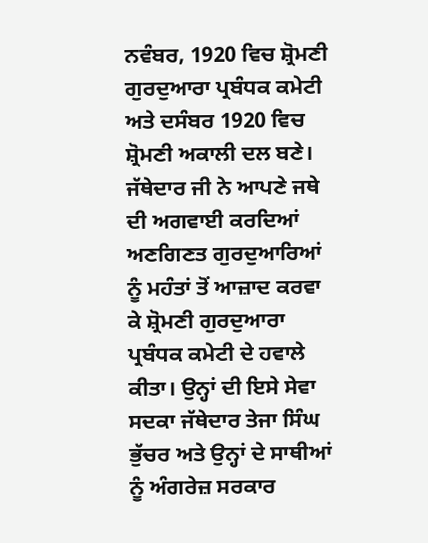ਨਵੰਬਰ, 1920 ਵਿਚ ਸ਼੍ਰੋਮਣੀ ਗੁਰਦੁਆਰਾ ਪ੍ਰਬੰਧਕ ਕਮੇਟੀ ਅਤੇ ਦਸੰਬਰ 1920 ਵਿਚ ਸ਼੍ਰੋਮਣੀ ਅਕਾਲੀ ਦਲ ਬਣੇ। ਜੱਥੇਦਾਰ ਜੀ ਨੇ ਆਪਣੇ ਜਥੇ ਦੀ ਅਗਵਾਈ ਕਰਦਿਆਂ ਅਣਗਿਣਤ ਗੁਰਦੁਆਰਿਆਂ ਨੂੰ ਮਹੰਤਾਂ ਤੋਂ ਆਜ਼ਾਦ ਕਰਵਾ ਕੇ ਸ਼੍ਰੋਮਣੀ ਗੁਰਦੁਆਰਾ ਪ੍ਰਬੰਧਕ ਕਮੇਟੀ ਦੇ ਹਵਾਲੇ ਕੀਤਾ। ਉਨ੍ਹਾਂ ਦੀ ਇਸੇ ਸੇਵਾ ਸਦਕਾ ਜੱਥੇਦਾਰ ਤੇਜਾ ਸਿੰਘ ਭੁੱਚਰ ਅਤੇ ਉਨ੍ਹਾਂ ਦੇ ਸਾਥੀਆਂ ਨੂੰ ਅੰਗਰੇਜ਼ ਸਰਕਾਰ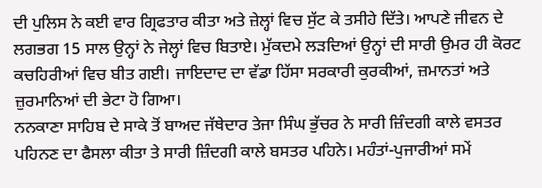ਦੀ ਪੁਲਿਸ ਨੇ ਕਈ ਵਾਰ ਗ੍ਰਿਫਤਾਰ ਕੀਤਾ ਅਤੇ ਜ਼ੇਲ੍ਹਾਂ ਵਿਚ ਸੁੱਟ ਕੇ ਤਸੀਹੇ ਦਿੱਤੇ। ਆਪਣੇ ਜੀਵਨ ਦੇ ਲਗਭਗ 15 ਸਾਲ ਉਨ੍ਹਾਂ ਨੇ ਜੇਲ੍ਹਾਂ ਵਿਚ ਬਿਤਾਏ। ਮੁੱਕਦਮੇ ਲੜਦਿਆਂ ਉਨ੍ਹਾਂ ਦੀ ਸਾਰੀ ਉਮਰ ਹੀ ਕੋਰਟ ਕਚਹਿਰੀਆਂ ਵਿਚ ਬੀਤ ਗਈ। ਜਾਇਦਾਦ ਦਾ ਵੱਡਾ ਹਿੱਸਾ ਸਰਕਾਰੀ ਕੁਰਕੀਆਂ, ਜ਼ਮਾਨਤਾਂ ਅਤੇ ਜ਼ੁਰਮਾਨਿਆਂ ਦੀ ਭੇਟਾ ਹੋ ਗਿਆ।
ਨਨਕਾਣਾ ਸਾਹਿਬ ਦੇ ਸਾਕੇ ਤੋਂ ਬਾਅਦ ਜੱਥੇਦਾਰ ਤੇਜਾ ਸਿੰਘ ਭੁੱਚਰ ਨੇ ਸਾਰੀ ਜ਼ਿੰਦਗੀ ਕਾਲੇ ਵਸਤਰ ਪਹਿਨਣ ਦਾ ਫੈਸਲਾ ਕੀਤਾ ਤੇ ਸਾਰੀ ਜ਼ਿੰਦਗੀ ਕਾਲੇ ਬਸਤਰ ਪਹਿਨੇ। ਮਹੰਤਾਂ-ਪੁਜਾਰੀਆਂ ਸਮੇਂ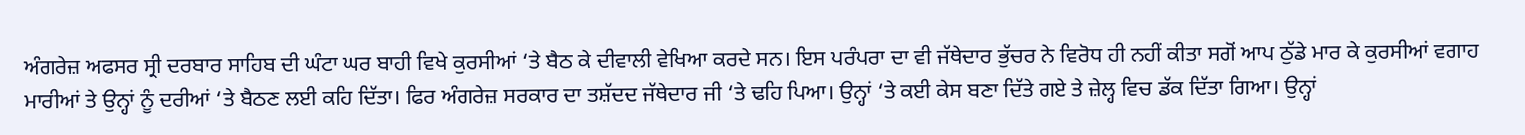ਅੰਗਰੇਜ਼ ਅਫਸਰ ਸ੍ਰੀ ਦਰਬਾਰ ਸਾਹਿਬ ਦੀ ਘੰਟਾ ਘਰ ਬਾਹੀ ਵਿਖੇ ਕੁਰਸੀਆਂ ‘ਤੇ ਬੈਠ ਕੇ ਦੀਵਾਲੀ ਵੇਖਿਆ ਕਰਦੇ ਸਨ। ਇਸ ਪਰੰਪਰਾ ਦਾ ਵੀ ਜੱਥੇਦਾਰ ਭੁੱਚਰ ਨੇ ਵਿਰੋਧ ਹੀ ਨਹੀਂ ਕੀਤਾ ਸਗੋਂ ਆਪ ਠੁੱਡੇ ਮਾਰ ਕੇ ਕੁਰਸੀਆਂ ਵਗਾਹ ਮਾਰੀਆਂ ਤੇ ਉਨ੍ਹਾਂ ਨੂੰ ਦਰੀਆਂ ‘ਤੇ ਬੈਠਣ ਲਈ ਕਹਿ ਦਿੱਤਾ। ਫਿਰ ਅੰਗਰੇਜ਼ ਸਰਕਾਰ ਦਾ ਤਸ਼ੱਦਦ ਜੱਥੇਦਾਰ ਜੀ ‘ਤੇ ਢਹਿ ਪਿਆ। ਉਨ੍ਹਾਂ ‘ਤੇ ਕਈ ਕੇਸ ਬਣਾ ਦਿੱਤੇ ਗਏ ਤੇ ਜ਼ੇਲ੍ਹ ਵਿਚ ਡੱਕ ਦਿੱਤਾ ਗਿਆ। ਉਨ੍ਹਾਂ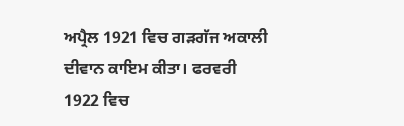ਅਪ੍ਰੈਲ 1921 ਵਿਚ ਗੜਗੱਜ ਅਕਾਲੀ ਦੀਵਾਨ ਕਾਇਮ ਕੀਤਾ। ਫਰਵਰੀ 1922 ਵਿਚ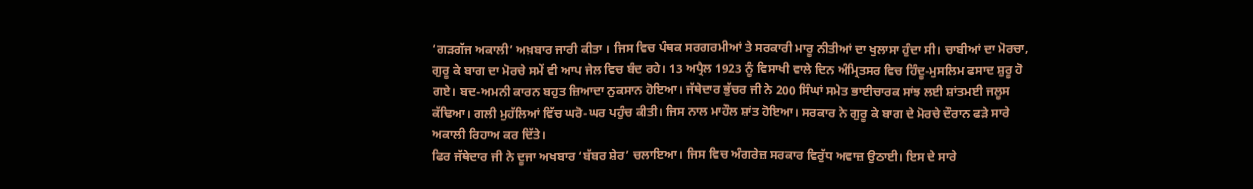‘ਗੜਗੱਜ ਅਕਾਲੀ’ ਅਖ਼ਬਾਰ ਜਾਰੀ ਕੀਤਾ । ਜਿਸ ਵਿਚ ਪੰਥਕ ਸਰਗਰਮੀਆਂ ਤੇ ਸਰਕਾਰੀ ਮਾਰੂ ਨੀਤੀਆਂ ਦਾ ਖੁਲਾਸਾ ਹੁੰਦਾ ਸੀ। ਚਾਬੀਆਂ ਦਾ ਮੋਰਚਾ, ਗੁਰੂ ਕੇ ਬਾਗ ਦਾ ਮੋਰਚੇ ਸਮੇਂ ਵੀ ਆਪ ਜੇਲ ਵਿਚ ਬੰਦ ਰਹੇ। 13 ਅਪ੍ਰੈਲ 1923 ਨੂੰ ਵਿਸਾਖੀ ਵਾਲੇ ਦਿਨ ਅੰਮ੍ਰਿਤਸਰ ਵਿਚ ਹਿੰਦੂ-ਮੁਸਲਿਮ ਫਸਾਦ ਸ਼ੁਰੂ ਹੋ ਗਏ। ਬਦ-ਅਮਨੀ ਕਾਰਨ ਬਹੁਤ ਜ਼ਿਆਦਾ ਨੁਕਸਾਨ ਹੋਇਆ। ਜੱਥੇਦਾਰ ਭੁੱਚਰ ਜੀ ਨੇ 200 ਸਿੰਘਾਂ ਸਮੇਤ ਭਾਈਚਾਰਕ ਸਾਂਝ ਲਈ ਸ਼ਾਂਤਮਈ ਜਲੂਸ ਕੱਢਿਆ। ਗਲੀ ਮੁਹੱਲਿਆਂ ਵਿੱਚ ਘਰੋ-ਘਰ ਪਹੁੰਚ ਕੀਤੀ। ਜਿਸ ਨਾਲ ਮਾਹੌਲ ਸ਼ਾਂਤ ਹੋਇਆ। ਸਰਕਾਰ ਨੇ ਗੁਰੂ ਕੇ ਬਾਗ ਦੇ ਮੋਰਚੇ ਦੌਰਾਨ ਫੜੇ ਸਾਰੇ ਅਕਾਲੀ ਰਿਹਾਅ ਕਰ ਦਿੱਤੇ।
ਫਿਰ ਜੱਥੇਦਾਰ ਜੀ ਨੇ ਦੂਜਾ ਅਖਬਾਰ ‘ਬੱਬਰ ਸ਼ੇਰ’ ਚਲਾਇਆ। ਜਿਸ ਵਿਚ ਅੰਗਰੇਜ਼ ਸਰਕਾਰ ਵਿਰੁੱਧ ਅਵਾਜ਼ ਉਠਾਈ। ਇਸ ਦੇ ਸਾਰੇ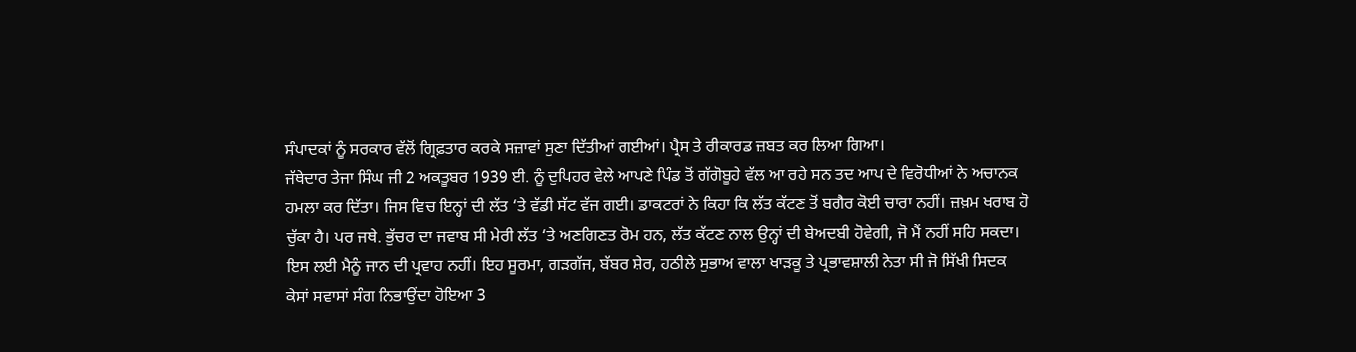ਸੰਪਾਦਕਾਂ ਨੂੰ ਸਰਕਾਰ ਵੱਲੋਂ ਗ੍ਰਿਫ਼ਤਾਰ ਕਰਕੇ ਸਜ਼ਾਵਾਂ ਸੁਣਾ ਦਿੱਤੀਆਂ ਗਈਆਂ। ਪ੍ਰੈਸ ਤੇ ਰੀਕਾਰਡ ਜ਼ਬਤ ਕਰ ਲਿਆ ਗਿਆ।
ਜੱਥੇਦਾਰ ਤੇਜਾ ਸਿੰਘ ਜੀ 2 ਅਕਤੂਬਰ 1939 ਈ. ਨੂੰ ਦੁਪਿਹਰ ਵੇਲੇ ਆਪਣੇ ਪਿੰਡ ਤੋਂ ਗੱਗੋਬੂਹੇ ਵੱਲ ਆ ਰਹੇ ਸਨ ਤਦ ਆਪ ਦੇ ਵਿਰੋਧੀਆਂ ਨੇ ਅਚਾਨਕ ਹਮਲਾ ਕਰ ਦਿੱਤਾ। ਜਿਸ ਵਿਚ ਇਨ੍ਹਾਂ ਦੀ ਲੱਤ ‘ਤੇ ਵੱਡੀ ਸੱਟ ਵੱਜ ਗਈ। ਡਾਕਟਰਾਂ ਨੇ ਕਿਹਾ ਕਿ ਲੱਤ ਕੱਟਣ ਤੋਂ ਬਗੈਰ ਕੋਈ ਚਾਰਾ ਨਹੀਂ। ਜ਼ਖ਼ਮ ਖਰਾਬ ਹੋ ਚੁੱਕਾ ਹੈ। ਪਰ ਜਥੇ. ਭੁੱਚਰ ਦਾ ਜਵਾਬ ਸੀ ਮੇਰੀ ਲੱਤ ‘ਤੇ ਅਣਗਿਣਤ ਰੋਮ ਹਨ, ਲੱਤ ਕੱਟਣ ਨਾਲ ਉਨ੍ਹਾਂ ਦੀ ਬੇਅਦਬੀ ਹੋਵੇਗੀ, ਜੋ ਮੈਂ ਨਹੀਂ ਸਹਿ ਸਕਦਾ। ਇਸ ਲਈ ਮੈਨੂੰ ਜਾਨ ਦੀ ਪ੍ਰਵਾਹ ਨਹੀਂ। ਇਹ ਸੂਰਮਾ, ਗੜਗੱਜ, ਬੱਬਰ ਸ਼ੇਰ, ਹਠੀਲੇ ਸੁਭਾਅ ਵਾਲਾ ਖਾੜਕੂ ਤੇ ਪ੍ਰਭਾਵਸ਼ਾਲੀ ਨੇਤਾ ਸੀ ਜੋ ਸਿੱਖੀ ਸਿਦਕ ਕੇਸਾਂ ਸਵਾਸਾਂ ਸੰਗ ਨਿਭਾਉਂਦਾ ਹੋਇਆ 3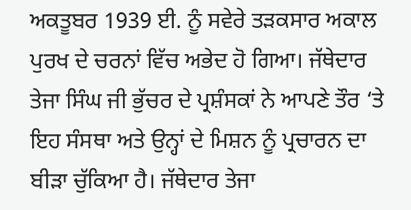ਅਕਤੂਬਰ 1939 ਈ. ਨੂੰ ਸਵੇਰੇ ਤੜਕਸਾਰ ਅਕਾਲ ਪੁਰਖ ਦੇ ਚਰਨਾਂ ਵਿੱਚ ਅਭੇਦ ਹੋ ਗਿਆ। ਜੱਥੇਦਾਰ ਤੇਜਾ ਸਿੰਘ ਜੀ ਭੁੱਚਰ ਦੇ ਪ੍ਰਸ਼ੰਸਕਾਂ ਨੇ ਆਪਣੇ ਤੌਰ ‘ਤੇ ਇਹ ਸੰਸਥਾ ਅਤੇ ਉਨ੍ਹਾਂ ਦੇ ਮਿਸ਼ਨ ਨੂੰ ਪ੍ਰਚਾਰਨ ਦਾ ਬੀੜਾ ਚੁੱਕਿਆ ਹੈ। ਜੱਥੇਦਾਰ ਤੇਜਾ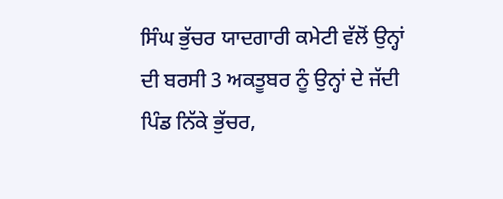ਸਿੰਘ ਭੁੱਚਰ ਯਾਦਗਾਰੀ ਕਮੇਟੀ ਵੱਲੋਂ ਉਨ੍ਹਾਂ ਦੀ ਬਰਸੀ 3 ਅਕਤੂਬਰ ਨੂੰ ਉਨ੍ਹਾਂ ਦੇ ਜੱਦੀ ਪਿੰਡ ਨਿੱਕੇ ਭੁੱਚਰ,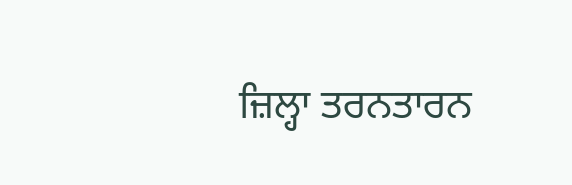ਜ਼ਿਲ੍ਹਾ ਤਰਨਤਾਰਨ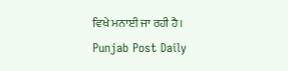ਵਿਖੇ ਮਨਾਈ ਜਾ ਰਹੀ ਹੈ।
Punjab Post Daily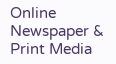Online Newspaper & Print Media